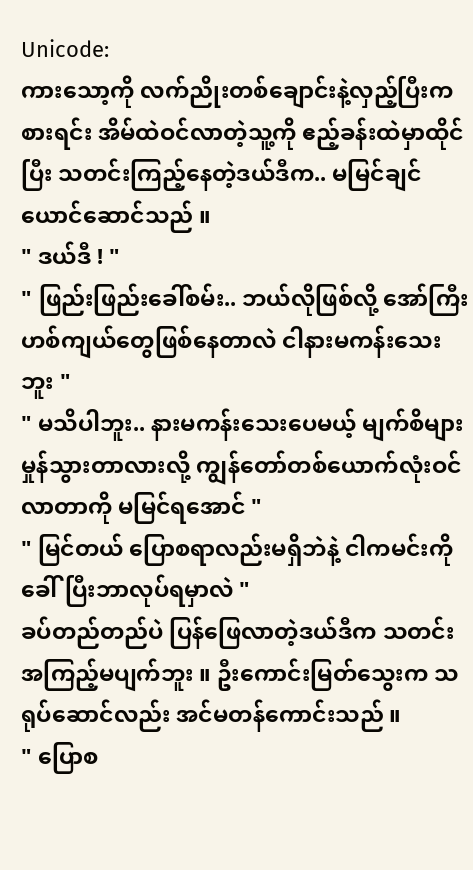Unicode:
ကားသော့ကို လက်ညိုးတစ်ချောင်းနဲ့လှည့်ပြီးကစားရင်း အိမ်ထဲဝင်လာတဲ့သူ့ကို ဧည့်ခန်းထဲမှာထိုင်ပြီး သတင်းကြည့်နေတဲ့ဒယ်ဒီက.. မမြင်ချင်ယောင်ဆောင်သည် ။
" ဒယ်ဒီ ! "
" ဖြည်းဖြည်းခေါ်စမ်း.. ဘယ်လိုဖြစ်လို့ အော်ကြီးဟစ်ကျယ်တွေဖြစ်နေတာလဲ ငါနားမကန်းသေးဘူး "
" မသိပါဘူး.. နားမကန်းသေးပေမယ့် မျက်စိများမှုန်သွားတာလားလို့ ကျွန်တော်တစ်ယောက်လုံးဝင်လာတာကို မမြင်ရအောင် "
" မြင်တယ် ပြောစရာလည်းမရှိဘဲနဲ့ ငါကမင်းကိုခေါ်ပြီးဘာလုပ်ရမှာလဲ "
ခပ်တည်တည်ပဲ ပြန်ဖြေလာတဲ့ဒယ်ဒီက သတင်းအကြည့်မပျက်ဘူး ။ ဦးကောင်းမြတ်သွေးက သရုပ်ဆောင်လည်း အင်မတန်ကောင်းသည် ။
" ပြောစ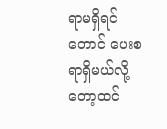ရာမရှိရင်တောင် ပေးစရာရှိမယ်လို့တော့ထင်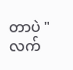တာပဲ "
လက်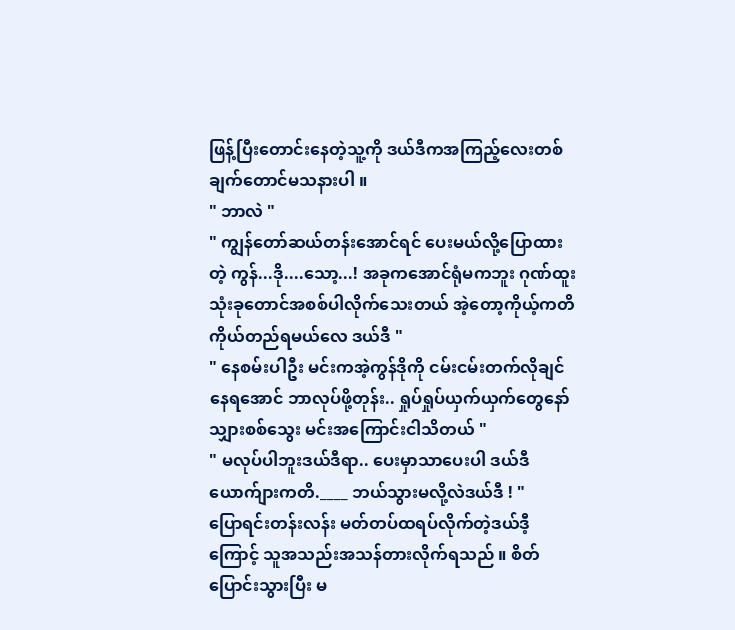ဖြန့်ပြီးတောင်းနေတဲ့သူ့ကို ဒယ်ဒီကအကြည့်လေးတစ်ချက်တောင်မသနားပါ ။
" ဘာလဲ "
" ကျွန်တော်ဆယ်တန်းအောင်ရင် ပေးမယ်လို့ပြောထားတဲ့ ကွန်...ဒို....သော့...! အခုကအောင်ရုံမကဘူး ဂုဏ်ထူးသုံးခုတောင်အစစ်ပါလိုက်သေးတယ် အဲ့တော့ကိုယ့်ကတိကိုယ်တည်ရမယ်လေ ဒယ်ဒီ "
" နေစမ်းပါဦး မင်းကအဲ့ကွန်ဒိုကို ငမ်းငမ်းတက်လိုချင်နေရအောင် ဘာလုပ်ဖို့တုန်း.. ရှုပ်ရှုပ်ယှက်ယှက်တွေနော် သျှားစစ်သွေး မင်းအကြောင်းငါသိတယ် "
" မလုပ်ပါဘူးဒယ်ဒီရာ.. ပေးမှာသာပေးပါ ဒယ်ဒီယောက်ျားကတိ.____ ဘယ်သွားမလို့လဲဒယ်ဒီ ! "
ပြောရင်းတန်းလန်း မတ်တပ်ထရပ်လိုက်တဲ့ဒယ်ဒီ့ကြောင့် သူအသည်းအသန်တားလိုက်ရသည် ။ စိတ်ပြောင်းသွားပြီး မ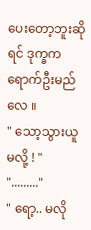ပေးတော့ဘူးဆိုရင် ဒုက္ခကရောက်ဦးမည်လေ ။
" သော့သွားယူမလို့ ! "
"........."
" ရော့.. မလို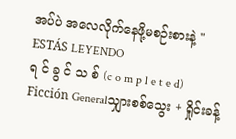အပ်ပဲ အလေလိုက်နေဖို့မစဉ်းစားနဲ့ "
ESTÁS LEYENDO
ရ င် ခွ င် သ စ် (c o m p l e t e d)
Ficción Generalသျှားစစ်သွေး + ရှိုင်းခန့်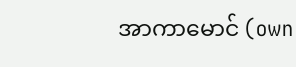အာကာမောင် (own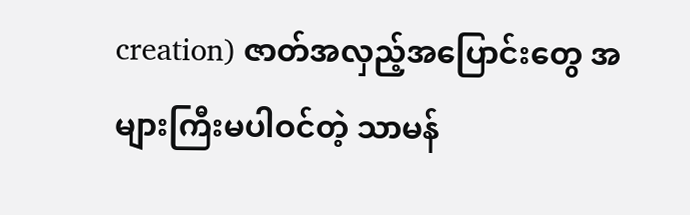creation) ဇာတ်အလှည့်အပြောင်းတွေ အများကြီးမပါဝင်တဲ့ သာမန်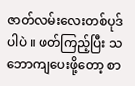ဇာတ်လမ်းလေးတစ်ပုဒ်ပါပဲ ။ ဖတ်ကြည့်ပြီး သဘောကျပေးဖို့တော့ စာ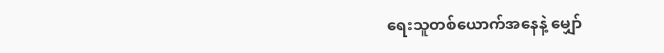ရေးသူတစ်ယောက်အနေနဲ့ မျှော်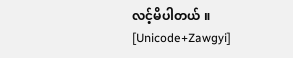လင့်မိပါတယ် ။ [Unicode+Zawgyi]